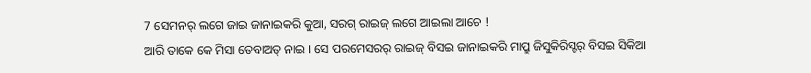7 ସେମନର୍ ଲଗେ ଜାଇ ଜାନାଇକରି କୁଆ, ସରଗ୍ ରାଇଜ୍ ଲଗେ ଆଇଲା ଆଚେ !
ଆରି ତାକେ କେ ମିସା ତେବାଅତ୍ ନାଇ । ସେ ପରମେସରର୍ ରାଇଜ୍ ବିସଇ ଜାନାଇକରି ମାପ୍ରୁ ଜିସୁକିରିସ୍ଟର୍ ବିସଇ ସିକିଆ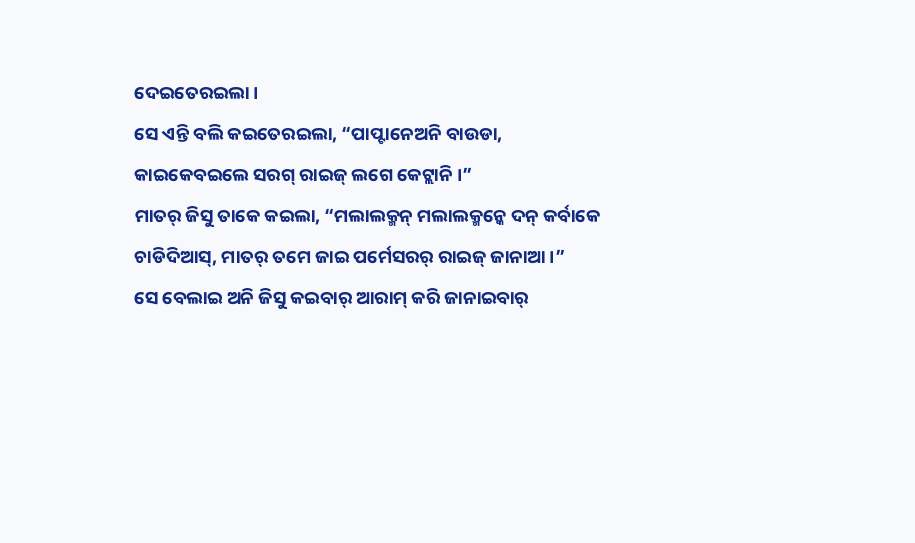ଦେଇତେରଇଲା ।
ସେ ଏନ୍ତି ବଲି କଇତେରଇଲା, “ପାପ୍ଟାନେଅନି ବାଉଡା, କାଇକେବଇଲେ ସରଗ୍ ରାଇଜ୍ ଲଗେ କେଟ୍ଲାନି ।”
ମାତର୍ ଜିସୁ ତାକେ କଇଲା, “ମଲାଲକ୍ମନ୍ ମଲାଲକ୍ମନ୍କେ ଦନ୍ କର୍ବାକେ ଚାଡିଦିଆସ୍, ମାତର୍ ତମେ ଜାଇ ପର୍ମେସରର୍ ରାଇଜ୍ ଜାନାଆ ।”
ସେ ବେଲାଇ ଅନି ଜିସୁ କଇବାର୍ ଆରାମ୍ କରି ଜାନାଇବାର୍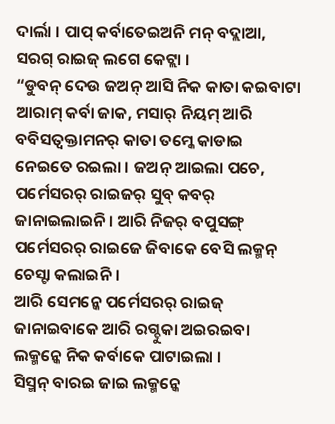ଦାର୍ଲା । ପାପ୍ କର୍ବାତେଇଅନି ମନ୍ ବଦ୍ଲାଆ, ସରଗ୍ ରାଇଜ୍ ଲଗେ କେଟ୍ଲା ।
“ଡୁବନ୍ ଦେଉ ଜଅନ୍ ଆସି ନିକ କାତା କଇବାଟା ଆରାମ୍ କର୍ବା ଜାକ, ମସାର୍ ନିୟମ୍ ଆରି ବବିସତ୍ବକ୍ତାମନର୍ କାତା ତମ୍କେ କାଡାଇ ନେଇତେ ରଇଲା । ଜଅନ୍ ଆଇଲା ପଚେ, ପର୍ମେସରର୍ ରାଇଜର୍ ସୁବ୍ କବର୍ ଜାନାଇଲାଇନି । ଆରି ନିଜର୍ ବପୁସଙ୍ଗ୍ ପର୍ମେସରର୍ ରାଇଜେ ଜିବାକେ ବେସି ଲକ୍ମନ୍ ଚେସ୍ଟା କଲାଇନି ।
ଆରି ସେମନ୍କେ ପର୍ମେସରର୍ ରାଇଜ୍ ଜାନାଇବାକେ ଆରି ରଗ୍ଦୁକା ଅଇରଇବା ଲକ୍ମନ୍କେ ନିକ କର୍ବାକେ ପାଟାଇଲା ।
ସିସ୍ମନ୍ ବାରଇ ଜାଇ ଲକ୍ମନ୍କେ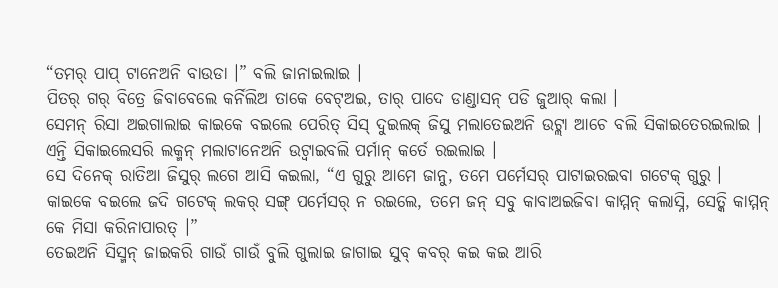“ତମର୍ ପାପ୍ ଟାନେଅନି ବାଉଡା ।” ବଲି ଜାନାଇଲାଇ ।
ପିତର୍ ଗର୍ ବିତ୍ରେ ଜିବାବେଲେ କର୍ନିଲିଅ ତାକେ ବେଟ୍ଅଇ, ତାର୍ ପାଦେ ଡାଣ୍ଡାସନ୍ ପଡି ଜୁଆର୍ କଲା ।
ସେମନ୍ ରିସା ଅଇଗାଲାଇ କାଇକେ ବଇଲେ ପେରିତ୍ ସିସ୍ ଦୁଇଲକ୍ ଜିସୁ ମଲାତେଇଅନି ଉଟ୍ଲା ଆଚେ ବଲି ସିକାଇତେରଇଲାଇ । ଏନ୍ତି ସିକାଇଲେସରି ଲକ୍ମନ୍ ମଲାଟାନେଅନି ଉଟ୍ବାଇବଲି ପର୍ମାନ୍ କର୍ତେ ରଇଲାଇ ।
ସେ ଦିନେକ୍ ରାତିଆ ଜିସୁର୍ ଲଗେ ଆସି କଇଲା, “ଏ ଗୁରୁ ଆମେ ଜାନୁ, ତମେ ପର୍ମେସର୍ ପାଟାଇରଇବା ଗଟେକ୍ ଗୁରୁ । କାଇକେ ବଇଲେ ଜଦି ଗଟେକ୍ ଲକର୍ ସଙ୍ଗ୍ ପର୍ମେସର୍ ନ ରଇଲେ, ତମେ ଜନ୍ ସବୁ କାବାଅଇଜିବା କାମ୍ମନ୍ କଲାସ୍ନି, ସେତ୍କି କାମ୍ମନ୍ କେ ମିସା କରିନାପାରତ୍ ।”
ତେଇଅନି ସିସ୍ମନ୍ ଜାଇକରି ଗାଉଁ ଗାଉଁ ବୁଲି ଗୁଲାଇ ଜାଗାଇ ସୁବ୍ କବର୍ କଇ କଇ ଆରି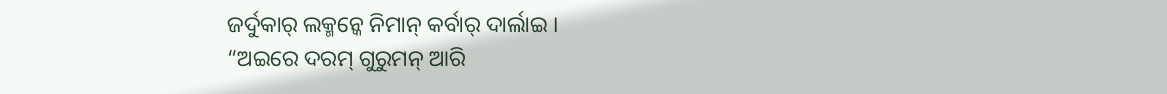ଜର୍ଦୁକାର୍ ଲକ୍ମନ୍କେ ନିମାନ୍ କର୍ବାର୍ ଦାର୍ଲାଇ ।
“ଅଇରେ ଦରମ୍ ଗୁରୁମନ୍ ଆରି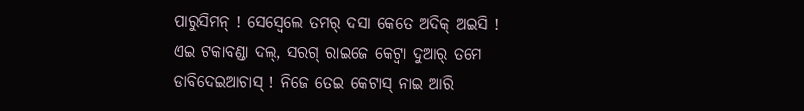ପାରୁସିମନ୍ ! ସେସ୍ବେଲେ ତମର୍ ଦସା କେତେ ଅଦିକ୍ ଅଇସି ! ଏଇ ଟକାବଣ୍ଡା ଦଲ୍, ସରଗ୍ ରାଇଜେ କେଟ୍ବା ଦୁଆର୍ ତମେ ଡାବିଦେଇଆଚାସ୍ ! ନିଜେ ତେଇ କେଟାସ୍ ନାଇ ଆରି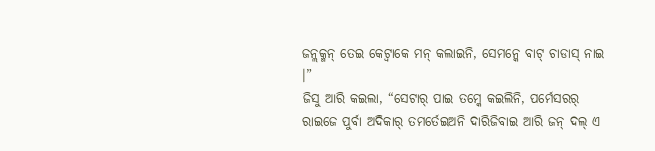ଜନ୍ଲକ୍ମନ୍ ତେଇ କେଟ୍ବାକେ ମନ୍ କଲାଇନି, ସେମନ୍କେ ବାଟ୍ ଚାଡାସ୍ ନାଇ ।”
ଜିସୁ ଆରି କଇଲା, “ସେଟାର୍ ପାଇ ତମ୍କେ କଇଲିନି, ପର୍ମେସରର୍ ରାଇଜେ ପୁର୍ବା ଅଦିକାର୍ ତମର୍ତେଇଅନି ଦାରିଜିବାଇ ଆରି ଜନ୍ ଦଲ୍ ଏ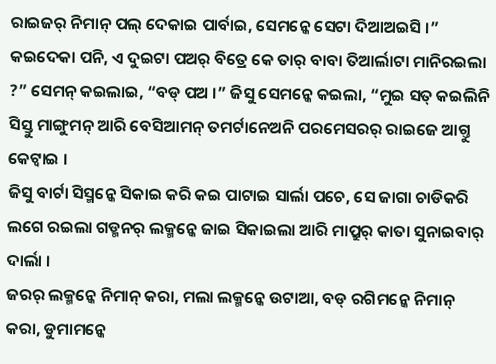ରାଇଜର୍ ନିମାନ୍ ପଲ୍ ଦେକାଇ ପାର୍ବାଇ, ସେମନ୍କେ ସେଟା ଦିଆଅଇସି ।”
କଇଦେକା ପନି, ଏ ଦୁଇଟା ପଅର୍ ବିତ୍ରେ କେ ତାର୍ ବାବା ତିଆର୍ଲାଟା ମାନିରଇଲା ?” ସେମନ୍ କଇଲାଇ, “ବଡ୍ ପଅ ।” ଜିସୁ ସେମନ୍କେ କଇଲା, “ମୁଇ ସତ୍ କଇଲିନି ସିସ୍ତୁ ମାଙ୍ଗୁମନ୍ ଆରି ବେସିଆମନ୍ ତମର୍ଟାନେଅନି ପରମେସରର୍ ରାଇଜେ ଆଗ୍ତୁ କେଟ୍ବାଇ ।
ଜିସୁ ବାର୍ଟା ସିସ୍ମନ୍କେ ସିକାଇ କରି କଇ ପାଟାଇ ସାର୍ଲା ପଚେ, ସେ ଜାଗା ଚାଡିକରି ଲଗେ ରଇଲା ଗଡ୍ମନର୍ ଲକ୍ମନ୍କେ ଜାଇ ସିକାଇଲା ଆରି ମାପ୍ରୁର୍ କାତା ସୁନାଇବାର୍ ଦାର୍ଲା ।
ଜରର୍ ଲକ୍ମନ୍କେ ନିମାନ୍ କରା, ମଲା ଲକ୍ମନ୍କେ ଉଟାଆ, ବଡ୍ ରଗିମନ୍କେ ନିମାନ୍ କରା, ଡୁମାମନ୍କେ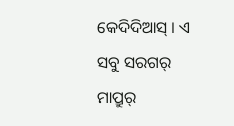କେଦିଦିଆସ୍ । ଏ ସବୁ ସରଗର୍ ମାପ୍ରୁର୍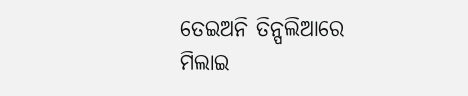ତେଇଅନି ତିନ୍ପଲିଆରେ ମିଲାଇ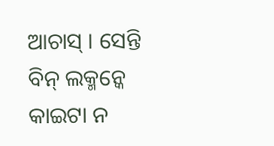ଆଚାସ୍ । ସେନ୍ତି ବିନ୍ ଲକ୍ମନ୍କେ କାଇଟା ନ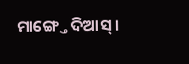ମାଙ୍ଗ୍ତେ ଦିଆସ୍ ।